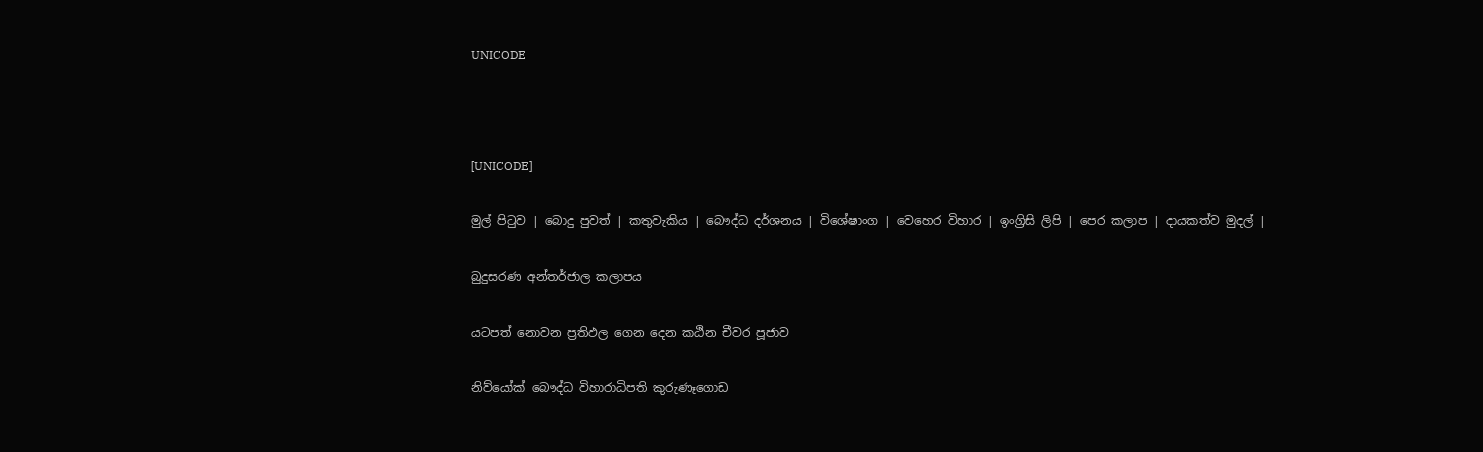UNICODE



[UNICODE]

මුල් පිටුව | බොදු පුවත් | කතුවැකිය | බෞද්ධ දර්ශනය | විශේෂාංග | වෙහෙර විහාර | ඉංග්‍රිසි ලිපි | පෙර කලාප | දායකත්ව මුදල් |

බුදුසරණ අන්තර්ජාල කලාපය

යටපත් නොවන ප්‍රතිඵල ගෙන දෙන කඨින චීවර පූජාව

නිව්යෝක් බෞද්ධ විහාරාධිපති කුරුණෑගොඩ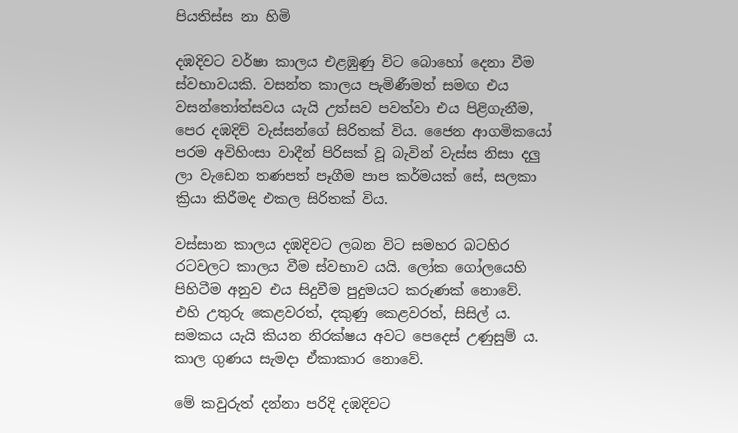පියතිස්ස නා හිමි

දඹදිවට වර්ෂා කාලය එළඹුණු විට බොහෝ දෙනා වීම ස්වභාවයකි. වසන්ත කාලය පැමිණීමත් සමඟ එය වසන්තෝත්සවය යැයි උත්සව පවත්වා එය පිළිගැනීම, පෙර දඹදිව් වැස්සන්ගේ සිරිතක් විය. ජෛන ආගමිකයෝ පරම අවිහිංසා වාදීන් පිරිසක් වූ බැවින් වැස්ස නිසා දලු ලා වැඩෙන තණපත් පෑගීම පාප කර්මයක් සේ, සලකා ක්‍රියා කිරීමද එකල සිරිතක් විය.

වස්සාන කාලය දඹදිවට ලබන විට සමහර බටහිර රටවලට කාලය වීම ස්වභාව යයි. ලෝක ගෝලයෙහි පිහිටීම අනුව එය සිදුවීම පුදුමයට කරුණක් නොවේ. එහි උතුරු කෙළවරත්, දකුණු කෙළවරත්, සිසිල් ය. සමකය යැයි කියන නිරක්ෂය අවට පෙදෙස් උණුසුම් ය. කාල ගුණය සැමදා ඒකාකාර නොවේ.

මේ කවුරුත් දන්නා පරිදි දඹදිවට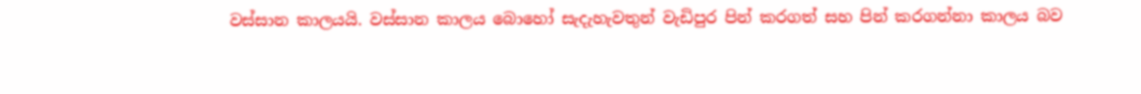වස්සාන කාලයයි. වස්සාන කාලය බොහෝ සැදැහැවතුන් වැඩිපුර පින් කරගත් සහ පින් කරගන්නා කාලය බව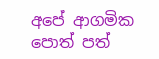අපේ ආගමික පොත් පත්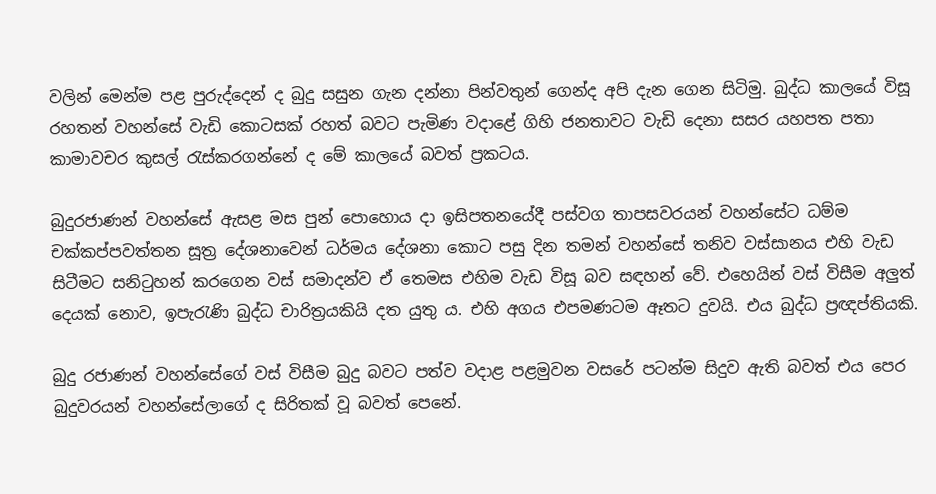වලින් මෙන්ම පළ පුරුද්දෙන් ද බුදු සසුන ගැන දන්නා පින්වතුන් ගෙන්ද අපි දැන ගෙන සිටිමු. බුද්ධ කාලයේ විසූ රහතන් වහන්සේ වැඩි කොටසක් රහත් බවට පැමිණ වදාළේ ගිහි ජනතාවට වැඩි දෙනා සසර යහපත පතා කාමාවචර කුසල් රැස්කරගන්නේ ද මේ කාලයේ බවත් ප්‍රකටය.

බුදුරජාණන් වහන්සේ ඇසළ මස පුන් පොහොය දා ඉසිපතනයේදී පස්වග තාපසවරයන් වහන්සේට ධම්ම චක්කප්පවත්තන සූත්‍ර දේශනාවෙන් ධර්මය දේශනා කොට පසු දින තමන් වහන්සේ තනිව වස්සානය එහි වැඩ සිටීමට සනිටුහන් කරගෙන වස් සමාදන්ව ඒ තෙමස එහිම වැඩ විසූ බව සඳහන් වේ. එහෙයින් වස් විසීම අලුත් දෙයක් නොව, ඉපැරැණි බුද්ධ චාරිත්‍රයකියි දත යුතු ය. එහි අගය එපමණටම ඈතට දුවයි. එය බුද්ධ ප්‍රඥප්තියකි.

බුදු රජාණන් වහන්සේගේ වස් විසීම බුදු බවට පත්ව වදාළ පළමුවන වසරේ පටන්ම සිදුව ඇති බවත් එය පෙර බුදුවරයන් වහන්සේලාගේ ද සිරිතක් වූ බවත් පෙනේ.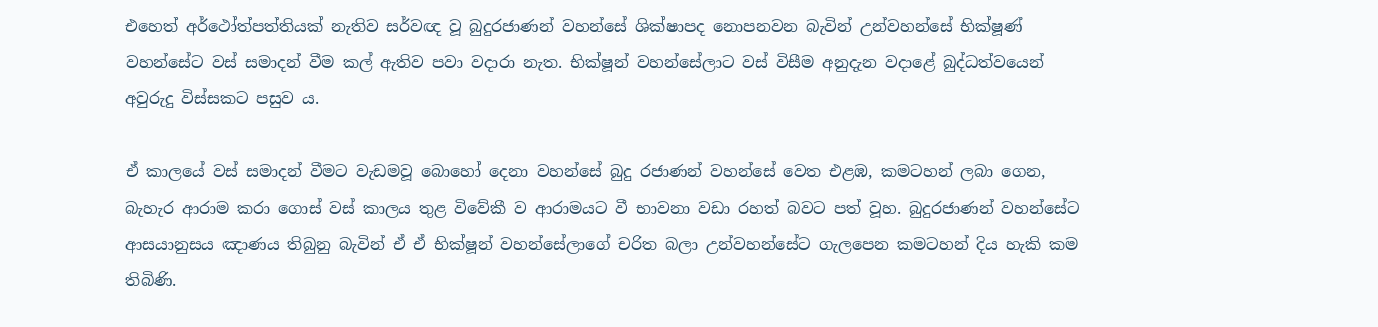එහෙත් අර්ථෝත්පත්තියක් නැතිව සර්වඥ වූ බුදුරජාණන් වහන්සේ ශික්ෂාපද නොපනවන බැවින් උන්වහන්සේ භික්ෂූණ් වහන්සේට වස් සමාදන් වීම කල් ඇතිව පවා වදාරා නැත. භික්ෂූන් වහන්සේලාට වස් විසීම අනුදැන වදාළේ බුද්ධත්වයෙන් අවුරුදු විස්සකට පසුව ය.

ඒ කාලයේ වස් සමාදන් වීමට වැඩමවූ බොහෝ දෙනා වහන්සේ බුදු රජාණන් වහන්සේ වෙත එළඹ, කමටහන් ලබා ගෙන, බැහැර ආරාම කරා ගොස් වස් කාලය තුළ විවේකී ව ආරාමයට වී භාවනා වඩා රහත් බවට පත් වූහ. බුදුරජාණන් වහන්සේට ආසයානුසය ඤාණය තිබුනු බැවින් ඒ ඒ භික්ෂූන් වහන්සේලාගේ චරිත බලා උන්වහන්සේට ගැලපෙන කමටහන් දිය හැකි කම තිබිණි.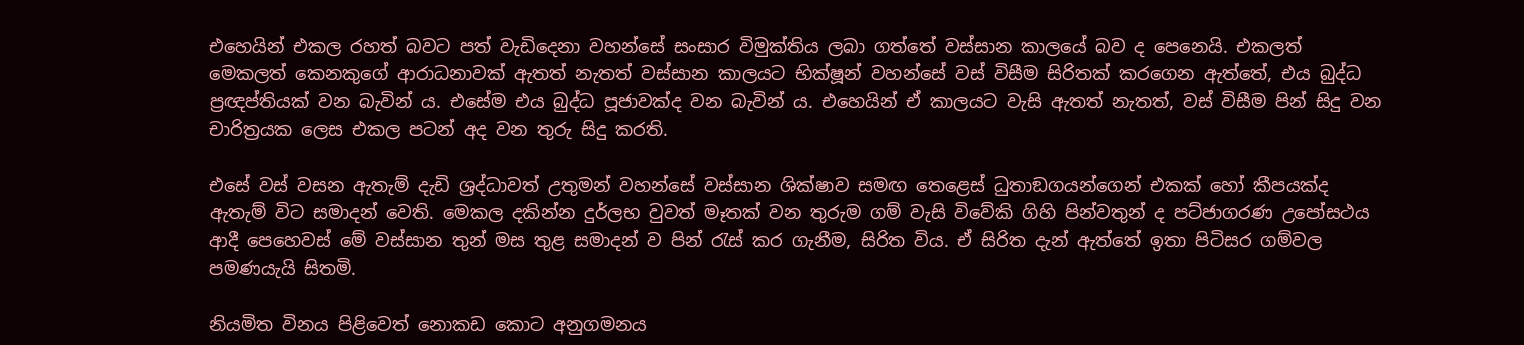එහෙයින් එකල රහත් බවට පත් වැඩිදෙනා වහන්සේ සංසාර විමුක්තිය ලබා ගත්තේ වස්සාන කාලයේ බව ද පෙනෙයි. එකලත් මෙකලත් කෙනකුගේ ආරාධනාවක් ඇතත් නැතත් වස්සාන කාලයට භික්ෂූන් වහන්සේ වස් විසීම සිරිතක් කරගෙන ඇත්තේ, එය බුද්ධ ප්‍රඥප්තියක් වන බැවින් ය. එසේම එය බුද්ධ පූජාවක්ද වන බැවින් ය. එහෙයින් ඒ කාලයට වැසි ඇතත් නැතත්, වස් විසීම පින් සිදු වන චාරිත්‍රයක ලෙස එකල පටන් අද වන තුරු සිදු කරති.

එසේ වස් වසන ඇතැම් දැඩි ශ්‍රද්ධාවත් උතුමන් වහන්සේ වස්සාන ශික්ෂාව සමඟ තෙළෙස් ධුතාඞගයන්ගෙන් එකක් හෝ කීපයක්ද ඇතැම් විට සමාදන් වෙති. මෙකල දකින්න දුර්ලභ වුවත් මෑතක් වන තුරුම ගම් වැසි විවේකි ගිහි පින්වතුන් ද පට්ජාගරණ උපෝසථය ආදී පෙහෙවස් මේ වස්සාන තුන් මස තුළ සමාදන් ව පින් රැස් කර ගැනීම, සිරිත විය. ඒ සිරිත දැන් ඇත්තේ ඉතා පිටිසර ගම්වල පමණයැයි සිතමි.

නියමිත විනය පිළිවෙත් නොකඩ කොට අනුගමනය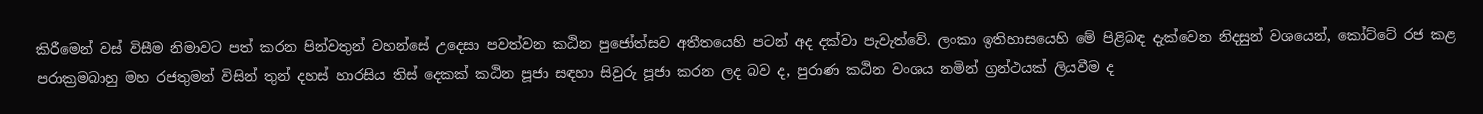කිරීමෙන් වස් විසීම නිමාවට පත් කරන පින්වතුන් වහන්සේ උදෙසා පවත්වන කඨින පුජෝත්සව අතීතයෙහි පටන් අද දක්වා පැවැත්වේ. ලංකා ඉතිහාසයෙහි මේ පිළිබඳ දැක්වෙන නිදසුන් වශයෙන්, කෝට්ටේ රජ කළ පරාක්‍රමබාහු මහ රජතුමන් විසින් තුන් දහස් හාරසිය තිස් දෙකක් කඨින පූජා සඳහා සිවුරු පූජා කරන ලද බව ද, පුරාණ කඨින වංශය නමින් ග්‍රන්ථයක් ලියවීම ද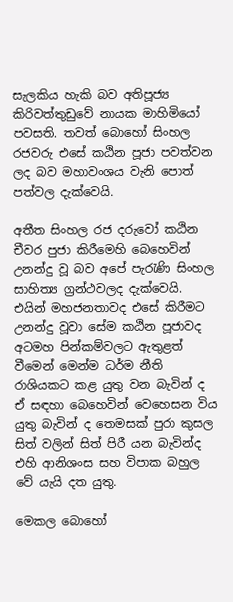සැලකිය හැකි බව අතිපූජ්‍ය කිරිවත්තුඩුවේ නායක මාහිමියෝ පවසති. තවත් බොහෝ සිංහල රජවරු එසේ කඨින පූජා පවත්වන ලද බව මහාවංශය වැනි පොත් පත්වල දැක්වෙයි.

අතීත සිංහල රජ දරුවෝ කඨින චීවර පුජා කිරීමෙහි බෙහෙවින් උනන්දු වූ බව අපේ පැරැණි සිංහල සාහිත්‍ය ග්‍රන්ථවලද දැක්වෙයි. එයින් මහජනතාවද එසේ කිරීමට උනන්දු වූවා සේම කඨින පූජාවද අටමහ පින්කම්වලට ඇතුළත් වීමෙන් මෙන්ම ධර්ම නීති රාශියකට කළ යුතු වන බැවින් ද ඒ සඳහා බෙහෙවින් වෙහෙසන විය යුතු බැවින් ද තෙමසක් පුරා කුසල සිත් වලින් සිත් පිරී යන බැවින්ද එහි ආනිශංස සහ විපාක බහුල වේ යැයි දත යුතු.

මෙකල බොහෝ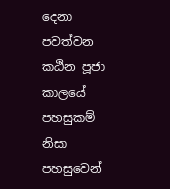දෙනා පවත්වන කඨින පූජා කාලයේ පහසුකම් නිසා පහසුවෙන්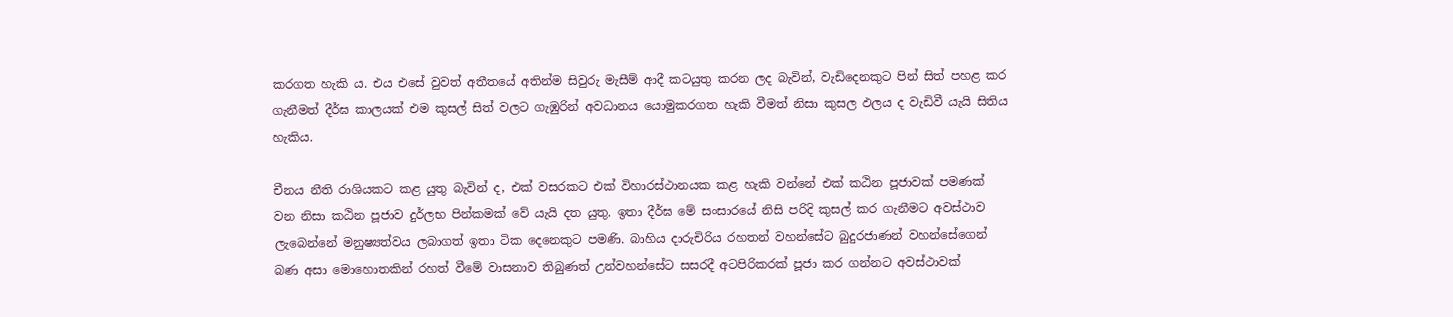කරගත හැකි ය. එය එසේ වුවත් අතීතයේ අතින්ම සිවුරු මැසීම් ආදී කටයුතු කරන ලද බැවින්, වැඩිදෙනකුට පින් සිත් පහළ කර ගැනීමත් දීර්ඝ කාලයක් එම කුසල් සිත් වලට ගැඹුරින් අවධානය යොමුකරගත හැකි වීමත් නිසා කුසල ඵලය ද වැඩිවී යැයි සිතිය හැකිය.

චීනය නීති රාශියකට කළ යුතු බැවින් ද, එක් වසරකට එක් විහාරස්ථානයක කළ හැකි වන්නේ එක් කඨින පූජාවක් පමණක් වන නිසා කඨින පූජාව දුර්ලභ පින්කමක් වේ යැයි දත යුතු. ඉතා දීර්ඝ මේ සංසාරයේ නිසි පරිදි කුසල් කර ගැනීමට අවස්ථාව ලැබෙන්නේ මනුෂ්‍යත්වය ලබාගත් ඉතා ටික දෙනෙකුට පමණි. බාහිය දාරුචිරිය රහතන් වහන්සේට බුදුරජාණන් වහන්සේගෙන් බණ අසා මොහොතකින් රහත් වීමේ වාසනාව තිබුණත් උන්වහන්සේට සසරදී අටපිරිකරක් පූජා කර ගන්නට අවස්ථාවක්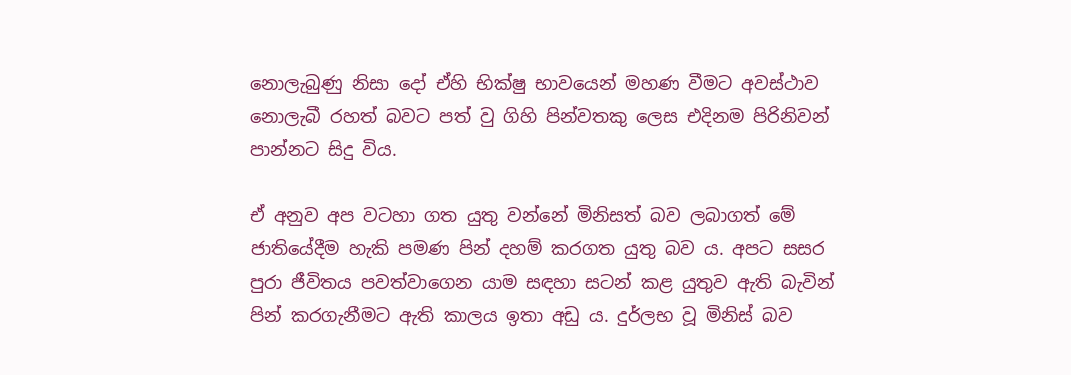නොලැබුණු නිසා දෝ ඒහි භික්ෂු භාවයෙන් මහණ වීමට අවස්ථාව නොලැබී රහත් බවට පත් වු ගිහි පින්වතකු ලෙස එදිනම පිරිනිවන් පාන්නට සිදු විය.

ඒ අනුව අප වටහා ගත යුතු වන්නේ මිනිසත් බව ලබාගත් මේ ජාතියේදීම හැකි පමණ පින් දහම් කරගත යුතු බව ය. අපට සසර පුරා ජීවිතය පවත්වාගෙන යාම සඳහා සටන් කළ යුතුව ඇති බැවින් පින් කරගැනීමට ඇති කාලය ඉතා අඩු ය. දුර්ලභ වූ මිනිස් බව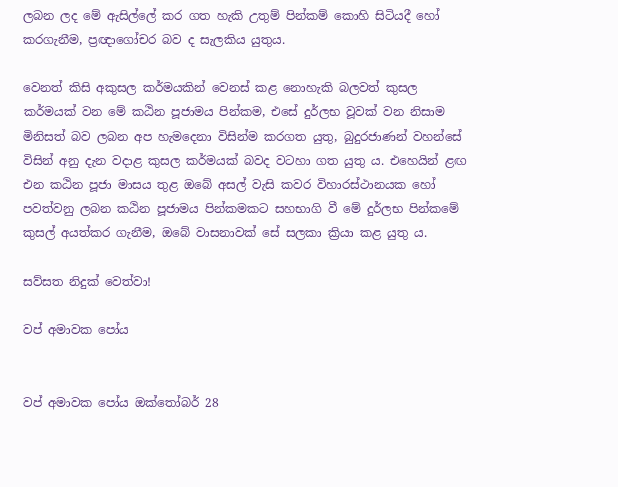ලබන ලද මේ ඇසිල්ලේ කර ගත හැකි උතුම් පින්කම් කොහි සිටියදී හෝ කරගැනීම, ප්‍රඥාගෝචර බව ද සැලකිය යුතුය.

වෙනත් කිසි අකුසල කර්මයකින් වෙනස් කළ නොහැකි බලවත් කුසල කර්මයක් වන මේ කඨින පූජාමය පින්කම, එසේ දුර්ලභ වූවක් වන නිසාම මිනිසත් බව ලබන අප හැමදෙනා විසින්ම කරගත යුතු, බුදුරජාණන් වහන්සේ විසින් අනු දැන වදාළ කුසල කර්මයක් බවද වටහා ගත යුතු ය. එහෙයින් ළඟ එන කඨින පූජා මාසය තුළ ඔබේ අසල් වැසි කවර විහාරස්ථානයක හෝ පවත්වනු ලබන කඨින පූජාමය පින්කමකට සහභාගි වී මේ දුර්ලභ පින්කමේ කුසල් අයත්කර ගැනීම, ඔබේ වාසනාවක් සේ සලකා ක්‍රියා කළ යුතු ය.

සව්සත නිදුක් වෙත්වා!

වප් අමාවක පෝය


වප් අමාවක පෝය ඔක්තෝබර් 28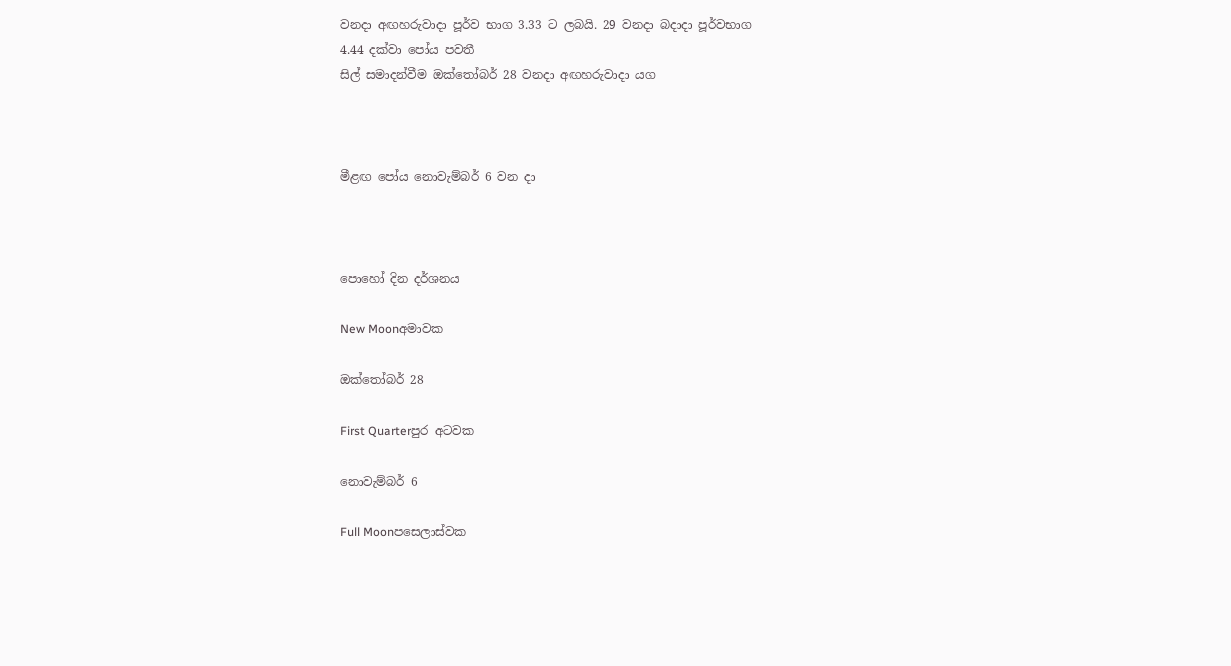වනදා අඟහරුවාදා පූර්ව භාග 3.33 ට ලබයි. 29 වනදා බදාදා පූර්වභාග
4.44 දක්වා පෝය පවතී
සිල් සමාදන්වීම ඔක්තෝබර් 28 වනදා අඟහරුවාදා යග



මීළඟ පෝය නොවැම්බර් 6 වන දා



පොහෝ දින දර්ශනය

New Moonඅමාවක

ඔක්තෝබර් 28

First Quarterපුර අටවක

නොවැම්බර් 6

Full Moonපසෙලාස්වක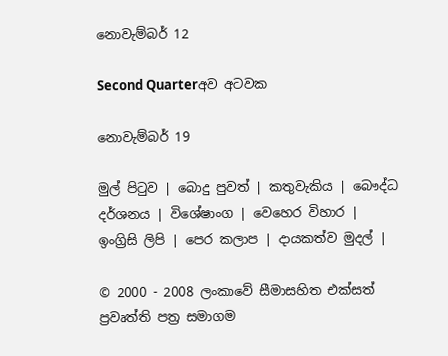නොවැම්බර් 12

Second Quarterඅව අටවක

නොවැම්බර් 19

මුල් පිටුව | බොදු පුවත් | කතුවැකිය | බෞද්ධ දර්ශනය | විශේෂාංග | වෙහෙර විහාර | ඉංග්‍රිසි ලිපි | පෙර කලාප | දායකත්ව මුදල් |

© 2000 - 2008 ලංකාවේ සීමාසහිත එක්සත් ප්‍රවෘත්ති පත්‍ර සමාගම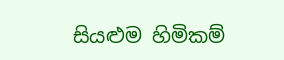සියළුම හිමිකම්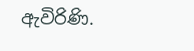ඇවිරිණි.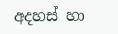අදහස් හා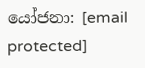යෝජනා: [email protected]